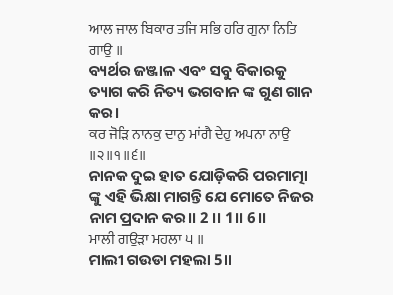ਆਲ ਜਾਲ ਬਿਕਾਰ ਤਜਿ ਸਭਿ ਹਰਿ ਗੁਨਾ ਨਿਤਿ ਗਾਉ ॥
ବ୍ୟର୍ଥର ଜଞ୍ଜାଳ ଏବଂ ସବୁ ବିକାରକୁ ତ୍ୟାଗ କରି ନିତ୍ୟ ଭଗବାନ ଙ୍କ ଗୁଣ ଗାନ କର।
ਕਰ ਜੋੜਿ ਨਾਨਕੁ ਦਾਨੁ ਮਾਂਗੈ ਦੇਹੁ ਅਪਨਾ ਨਾਉ ॥੨॥੧॥੬॥
ନାନକ ଦୁଇ ହାତ ଯୋଡ଼ିକରି ପରମାତ୍ମା ଙ୍କୁ ଏହି ଭିକ୍ଷା ମାଗନ୍ତି ଯେ ମୋତେ ନିଜର ନାମ ପ୍ରଦାନ କର।। 2 ।। 1।। 6।।
ਮਾਲੀ ਗਉੜਾ ਮਹਲਾ ੫ ॥
ମାଲୀ ଗଉଡା ମହଲା 5॥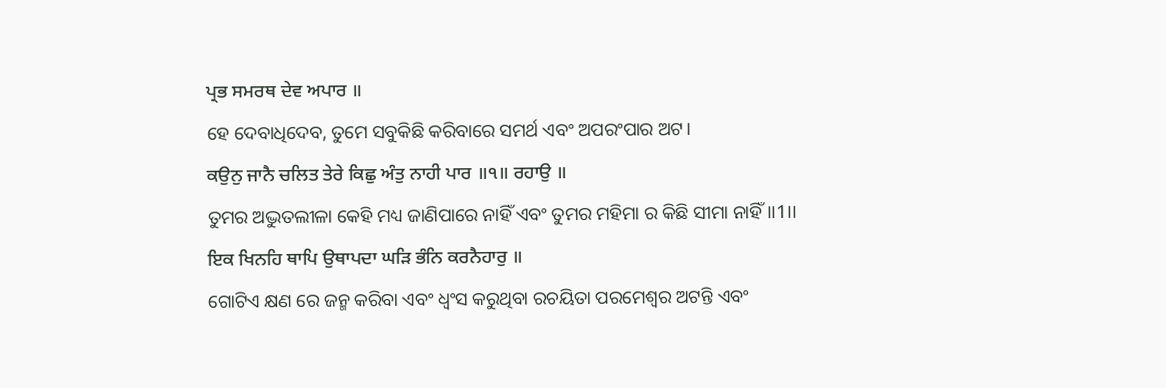ਪ੍ਰਭ ਸਮਰਥ ਦੇਵ ਅਪਾਰ ॥
ହେ ଦେବାଧିଦେବ, ତୁମେ ସବୁକିଛି କରିବାରେ ସମର୍ଥ ଏବଂ ଅପରଂପାର ଅଟ।
ਕਉਨੁ ਜਾਨੈ ਚਲਿਤ ਤੇਰੇ ਕਿਛੁ ਅੰਤੁ ਨਾਹੀ ਪਾਰ ॥੧॥ ਰਹਾਉ ॥
ତୁମର ଅଦ୍ଭୁତଲୀଳା କେହି ମଧ୍ୟ ଜାଣିପାରେ ନାହିଁ ଏବଂ ତୁମର ମହିମା ର କିଛି ସୀମା ନାହିଁ।।1।।
ਇਕ ਖਿਨਹਿ ਥਾਪਿ ਉਥਾਪਦਾ ਘੜਿ ਭੰਨਿ ਕਰਨੈਹਾਰੁ ॥
ଗୋଟିଏ କ୍ଷଣ ରେ ଜନ୍ମ କରିବା ଏବଂ ଧ୍ଵଂସ କରୁଥିବା ରଚୟିତା ପରମେଶ୍ବର ଅଟନ୍ତି ଏବଂ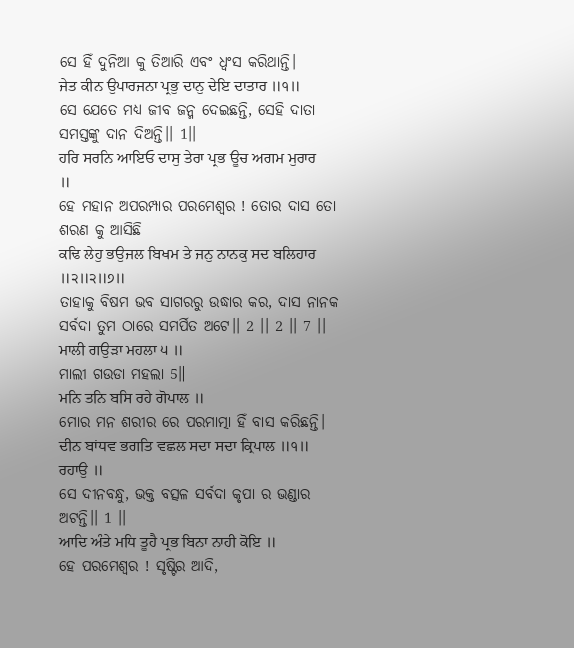ସେ ହିଁ ଦୁନିଆ କୁ ତିଆରି ଏବଂ ଧ୍ଵଂସ କରିଥାନ୍ତି।
ਜੇਤ ਕੀਨ ਉਪਾਰਜਨਾ ਪ੍ਰਭੁ ਦਾਨੁ ਦੇਇ ਦਾਤਾਰ ॥੧॥
ସେ ଯେତେ ମଧ୍ୟ ଜୀବ ଜନ୍ମ ଦେଇଛନ୍ତି, ସେହି ଦାତା ସମସ୍ତଙ୍କୁ ଦାନ ଦିଅନ୍ତି।। 1।।
ਹਰਿ ਸਰਨਿ ਆਇਓ ਦਾਸੁ ਤੇਰਾ ਪ੍ਰਭ ਊਚ ਅਗਮ ਮੁਰਾਰ ॥
ହେ ମହାନ ଅପରମ୍ପାର ପରମେଶ୍ୱର ! ତୋର ଦାସ ତୋ ଶରଣ କୁ ଆସିଛି
ਕਢਿ ਲੇਹੁ ਭਉਜਲ ਬਿਖਮ ਤੇ ਜਨੁ ਨਾਨਕੁ ਸਦ ਬਲਿਹਾਰ ॥੨॥੨॥੭॥
ତାହାକୁ ବିଷମ ଭବ ସାଗରରୁ ଉଦ୍ଧାର କର, ଦାସ ନାନକ ସର୍ବଦା ତୁମ ଠାରେ ସମର୍ପିତ ଅଟେ।। 2 ।। 2 ।। 7 ।।
ਮਾਲੀ ਗਉੜਾ ਮਹਲਾ ੫ ॥
ମାଲୀ ଗଉଡା ମହଲା 5॥
ਮਨਿ ਤਨਿ ਬਸਿ ਰਹੇ ਗੋਪਾਲ ॥
ମୋର ମନ ଶରୀର ରେ ପରମାତ୍ମା ହିଁ ବାସ କରିଛନ୍ତି।
ਦੀਨ ਬਾਂਧਵ ਭਗਤਿ ਵਛਲ ਸਦਾ ਸਦਾ ਕ੍ਰਿਪਾਲ ॥੧॥ ਰਹਾਉ ॥
ସେ ଦୀନବନ୍ଧୁ, ଭକ୍ତ ବତ୍ସଳ ସର୍ବଦା କୃପା ର ଭଣ୍ଡାର ଅଟନ୍ତି।। 1 ।।
ਆਦਿ ਅੰਤੇ ਮਧਿ ਤੂਹੈ ਪ੍ਰਭ ਬਿਨਾ ਨਾਹੀ ਕੋਇ ॥
ହେ ପରମେଶ୍ବର ! ସୃଷ୍ଟିର ଆଦି,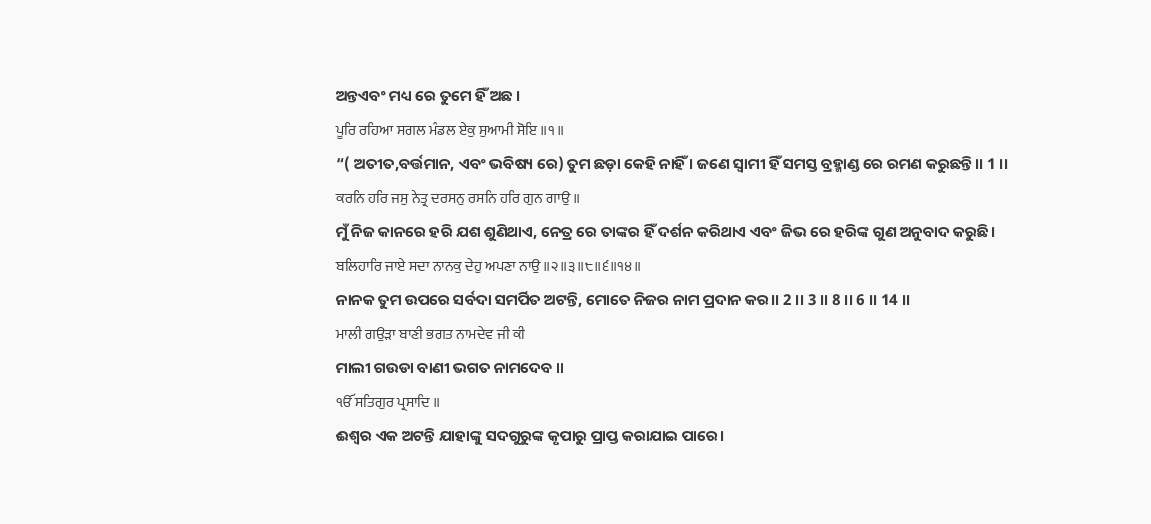ଅନ୍ତଏବଂ ମଧ୍ୟ ରେ ତୁମେ ହିଁ ଅଛ ।
ਪੂਰਿ ਰਹਿਆ ਸਗਲ ਮੰਡਲ ਏਕੁ ਸੁਆਮੀ ਸੋਇ ॥੧॥
“( ଅତୀତ,ବର୍ତ୍ତମାନ, ଏବଂ ଭବିଷ୍ୟ ରେ) ତୁମ ଛଡ଼ା କେହି ନାହିଁ । ଜଣେ ସ୍ବାମୀ ହିଁ ସମସ୍ତ ବ୍ରହ୍ମାଣ୍ଡ ରେ ରମଣ କରୁଛନ୍ତି।। 1 ।।
ਕਰਨਿ ਹਰਿ ਜਸੁ ਨੇਤ੍ਰ ਦਰਸਨੁ ਰਸਨਿ ਹਰਿ ਗੁਨ ਗਾਉ ॥
ମୁଁ ନିଜ କାନରେ ହରି ଯଶ ଶୁଣିଥାଏ, ନେତ୍ର ରେ ତାଙ୍କର ହିଁ ଦର୍ଶନ କରିଥାଏ ଏବଂ ଜିଭ ରେ ହରିଙ୍କ ଗୁଣ ଅନୁବାଦ କରୁଛି।
ਬਲਿਹਾਰਿ ਜਾਏ ਸਦਾ ਨਾਨਕੁ ਦੇਹੁ ਅਪਣਾ ਨਾਉ ॥੨॥੩॥੮॥੬॥੧੪॥
ନାନକ ତୁମ ଉପରେ ସର୍ବଦା ସମର୍ପିତ ଅଟନ୍ତି, ମୋତେ ନିଜର ନାମ ପ୍ରଦାନ କର।। 2 ।। 3 ।। 8 ।। 6 ।। 14 ।।
ਮਾਲੀ ਗਉੜਾ ਬਾਣੀ ਭਗਤ ਨਾਮਦੇਵ ਜੀ ਕੀ
ମାଲୀ ଗଉଡା ବାଣୀ ଭଗତ ନାମଦେବ ॥
ੴ ਸਤਿਗੁਰ ਪ੍ਰਸਾਦਿ ॥
ଈଶ୍ଵର ଏକ ଅଟନ୍ତି ଯାହାଙ୍କୁ ସଦଗୁରୁଙ୍କ କୃପାରୁ ପ୍ରାପ୍ତ କରାଯାଇ ପାରେ।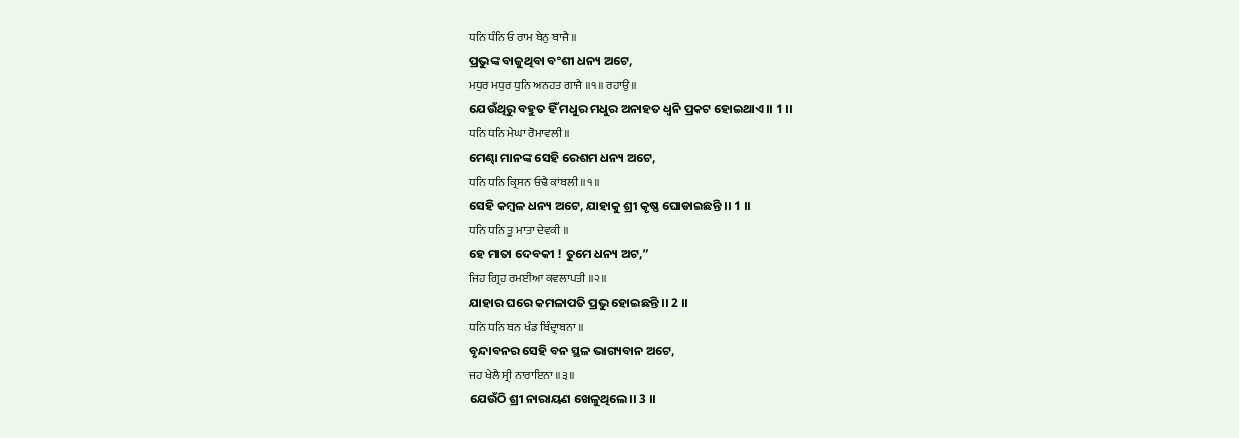ਧਨਿ ਧੰਨਿ ਓ ਰਾਮ ਬੇਨੁ ਬਾਜੈ ॥
ପ୍ରଭୁଙ୍କ ବାଜୁଥିବା ବଂଶୀ ଧନ୍ୟ ଅଟେ,
ਮਧੁਰ ਮਧੁਰ ਧੁਨਿ ਅਨਹਤ ਗਾਜੈ ॥੧॥ ਰਹਾਉ ॥
ଯେଉଁଥିରୁ ବହୁତ ହିଁ ମଧୁର ମଧୁର ଅନାହତ ଧ୍ଵନି ପ୍ରକଟ ହୋଇଥାଏ।। 1 ।।
ਧਨਿ ਧਨਿ ਮੇਘਾ ਰੋਮਾਵਲੀ ॥
ମେଣ୍ଢା ମାନଙ୍କ ସେହି ରେଶମ ଧନ୍ୟ ଅଟେ,
ਧਨਿ ਧਨਿ ਕ੍ਰਿਸਨ ਓਢੈ ਕਾਂਬਲੀ ॥੧॥
ସେହି କମ୍ବଳ ଧନ୍ୟ ଅଟେ, ଯାହାକୁ ଶ୍ରୀ କୃଷ୍ଣ ଘୋଡାଇଛନ୍ତି ।। 1 ।।
ਧਨਿ ਧਨਿ ਤੂ ਮਾਤਾ ਦੇਵਕੀ ॥
ହେ ମାତା ଦେବକୀ ! ତୁମେ ଧନ୍ୟ ଅଟ,”
ਜਿਹ ਗ੍ਰਿਹ ਰਮਈਆ ਕਵਲਾਪਤੀ ॥੨॥
ଯାହାର ଘରେ କମଳାପତି ପ୍ରଭୁ ହୋଇଛନ୍ତି ।। 2 ।।
ਧਨਿ ਧਨਿ ਬਨ ਖੰਡ ਬਿੰਦ੍ਰਾਬਨਾ ॥
ବୃନ୍ଦାବନର ସେହି ବନ ସ୍ଥଳ ଭାଗ୍ୟବାନ ଅଟେ,
ਜਹ ਖੇਲੈ ਸ੍ਰੀ ਨਾਰਾਇਨਾ ॥੩॥
ଯେଉଁଠି ଶ୍ରୀ ନାରାୟଣ ଖେଳୁଥିଲେ।। 3 ।।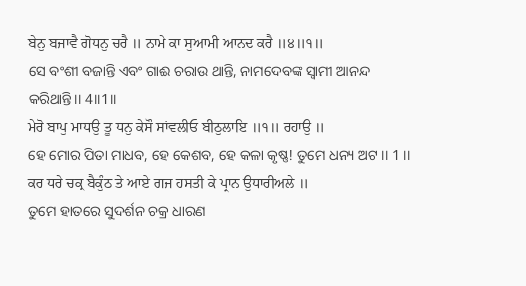ਬੇਨੁ ਬਜਾਵੈ ਗੋਧਨੁ ਚਰੈ ॥ ਨਾਮੇ ਕਾ ਸੁਆਮੀ ਆਨਦ ਕਰੈ ॥੪॥੧॥
ସେ ବଂଶୀ ବଜାନ୍ତି ଏବଂ ଗାଈ ଚରାଉ ଥାନ୍ତି, ନାମଦେବଙ୍କ ସ୍ବାମୀ ଆନନ୍ଦ କରିଥାନ୍ତି।। 4।।1।।
ਮੇਰੋ ਬਾਪੁ ਮਾਧਉ ਤੂ ਧਨੁ ਕੇਸੌ ਸਾਂਵਲੀਓ ਬੀਠੁਲਾਇ ॥੧॥ ਰਹਾਉ ॥
ହେ ମୋର ପିତା ମାଧବ, ହେ କେଶବ, ହେ କଳା କୃଷ୍ଣ! ତୁମେ ଧନ୍ୟ ଅଟ ।। 1 ।।
ਕਰ ਧਰੇ ਚਕ੍ਰ ਬੈਕੁੰਠ ਤੇ ਆਏ ਗਜ ਹਸਤੀ ਕੇ ਪ੍ਰਾਨ ਉਧਾਰੀਅਲੇ ॥
ତୁମେ ହାତରେ ସୁଦର୍ଶନ ଚକ୍ର ଧାରଣ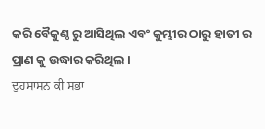କରି ବୈକୁଣ୍ଠ ରୁ ଆସିଥିଲ ଏବଂ କୁମ୍ଭୀର ଠାରୁ ହାତୀ ର ପ୍ରାଣ କୁ ଉଦ୍ଧାର କରିଥିଲ ।
ਦੁਹਸਾਸਨ ਕੀ ਸਭਾ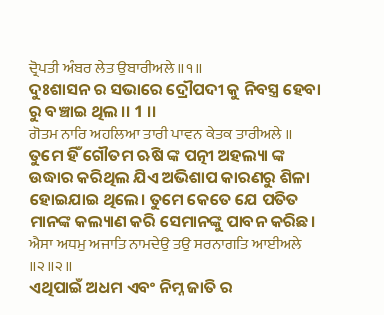ਦ੍ਰੋਪਤੀ ਅੰਬਰ ਲੇਤ ਉਬਾਰੀਅਲੇ ॥੧॥
ଦୁଃଶାସନ ର ସଭାରେ ଦ୍ରୌପଦୀ କୁ ନିବସ୍ତ୍ର ହେବା ରୁ ବଞ୍ଚାଇ ଥିଲ ।। 1 ।।
ਗੋਤਮ ਨਾਰਿ ਅਹਲਿਆ ਤਾਰੀ ਪਾਵਨ ਕੇਤਕ ਤਾਰੀਅਲੇ ॥
ତୁମେ ହିଁ ଗୌତମ ଋଷି ଙ୍କ ପତ୍ନୀ ଅହଲ୍ୟା ଙ୍କ ଉଦ୍ଧାର କରିଥିଲ ଯିଏ ଅଭିଶାପ କାରଣରୁ ଶିଳା ହୋଇଯାଇ ଥିଲେ। ତୁମେ କେତେ ଯେ ପତିତ ମାନଙ୍କ କଲ୍ୟାଣ କରି ସେମାନଙ୍କୁ ପାବନ କରିଛ।
ਐਸਾ ਅਧਮੁ ਅਜਾਤਿ ਨਾਮਦੇਉ ਤਉ ਸਰਨਾਗਤਿ ਆਈਅਲੇ ॥੨॥੨॥
ଏଥିପାଇଁ ଅଧମ ଏବଂ ନିମ୍ନ ଜାତି ର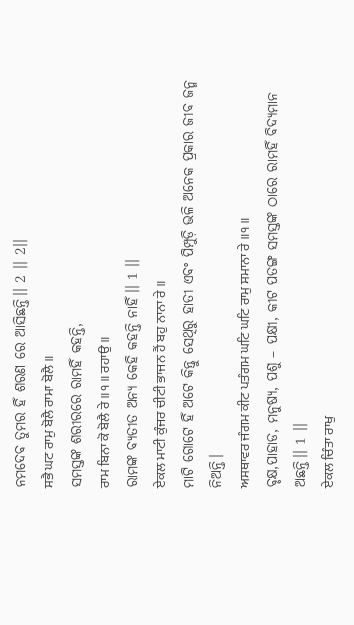ନମଦେବ ତୁମର ହିଁ ଶରଣ ରେ ଆସିଛନ୍ତି।। 2 ।। 2।।
ਸਭੈ ਘਟ ਰਾਮੁ ਬੋਲੈ ਰਾਮਾ ਬੋਲੈ ॥
ସମସ୍ତଙ୍କ ଶରୀରରେ ରାମହିଁ କହନ୍ତି,
ਰਾਮ ਬਿਨਾ ਕੋ ਬੋਲੈ ਰੇ ॥੧॥ ਰਹਾਉ ॥
ରାମଙ୍କ ବ୍ୟତୀତ ଅନ୍ୟ କେହି କହନ୍ତି ନାହିଁ।। 1 ।।
ਏਕਲ ਮਾਟੀ ਕੁੰਜਰ ਚੀਟੀ ਭਾਜਨ ਹੈਂ ਬਹੁ ਨਾਨਾ ਰੇ ॥
ମାଟି ଗୋଟେ ହିଁ ଅଟେ କିନ୍ତୁ ସେଥିରୁ ହାତୀ ଏବଂ ପିମ୍ପୁଡ଼ି ଭଳି ଅନେକ ପ୍ରକାର ଜୀବ ଜନ୍ମ ନିଅନ୍ତି।
ਅਸਥਾਵਰ ਜੰਗਮ ਕੀਟ ਪਤੰਗਮ ਘਟਿ ਘਟਿ ਰਾਮੁ ਸਮਾਨਾ ਰੇ ॥੧॥
ବୃକ୍ଷ,ପାହାଡ, ମନୁଷ୍ୟ, ପଶୁ – ପକ୍ଷୀ, କୀଟ ପତଙ୍ଗ ସମସ୍ତଙ୍କ ଠାରେ ରାମହିଁ ବିଦ୍ୟମାନ ଅଛନ୍ତି।। 1 ।।
ਏਕਲ ਚਿੰਤਾ ਰਾਖੁ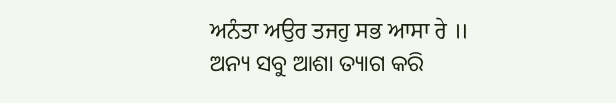ਅਨੰਤਾ ਅਉਰ ਤਜਹੁ ਸਭ ਆਸਾ ਰੇ ॥
ଅନ୍ୟ ସବୁ ଆଶା ତ୍ୟାଗ କରି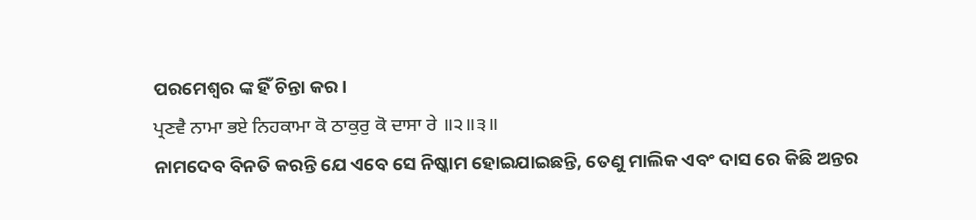ପରମେଶ୍ବର ଙ୍କ ହିଁ ଚିନ୍ତା କର।
ਪ੍ਰਣਵੈ ਨਾਮਾ ਭਏ ਨਿਹਕਾਮਾ ਕੋ ਠਾਕੁਰੁ ਕੋ ਦਾਸਾ ਰੇ ॥੨॥੩॥
ନାମଦେବ ବିନତି କରନ୍ତି ଯେ ଏବେ ସେ ନିଷ୍କାମ ହୋଇଯାଇଛନ୍ତି, ତେଣୁ ମାଲିକ ଏବଂ ଦାସ ରେ କିଛି ଅନ୍ତର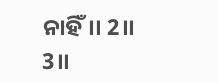ନାହିଁ।। 2।। 3।।